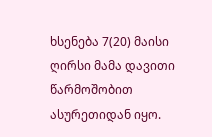ხსენება 7(20) მაისი
ღირსი მამა დავითი წარმოშობით ასურეთიდან იყო.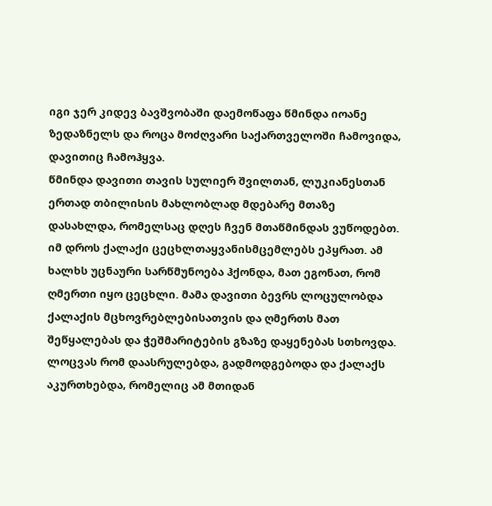იგი ჯერ კიდევ ბავშვობაში დაემოწაფა წმინდა იოანე ზედაზნელს და როცა მოძღვარი საქართველოში ჩამოვიდა, დავითიც ჩამოჰყვა.
წმინდა დავითი თავის სულიერ შვილთან, ლუკიანესთან ერთად თბილისის მახლობლად მდებარე მთაზე დასახლდა, რომელსაც დღეს ჩვენ მთაწმინდას ვუწოდებთ. იმ დროს ქალაქი ცეცხლთაყვანისმცემლებს ეპყრათ. ამ ხალხს უცნაური სარწმუნოება ჰქონდა, მათ ეგონათ, რომ ღმერთი იყო ცეცხლი. მამა დავითი ბევრს ლოცულობდა ქალაქის მცხოვრებლებისათვის და ღმერთს მათ შეწყალებას და ჭეშმარიტების გზაზე დაყენებას სთხოვდა. ლოცვას რომ დაასრულებდა, გადმოდგებოდა და ქალაქს აკურთხებდა, რომელიც ამ მთიდან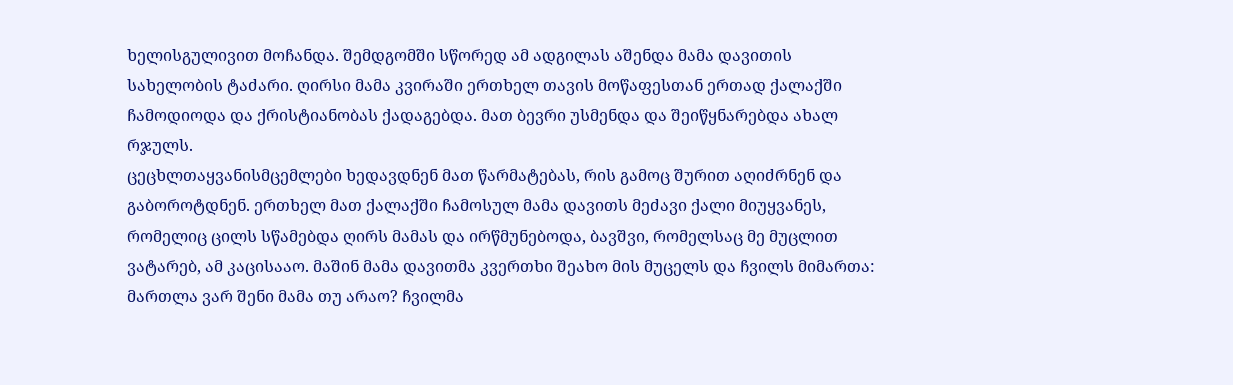ხელისგულივით მოჩანდა. შემდგომში სწორედ ამ ადგილას აშენდა მამა დავითის სახელობის ტაძარი. ღირსი მამა კვირაში ერთხელ თავის მოწაფესთან ერთად ქალაქში ჩამოდიოდა და ქრისტიანობას ქადაგებდა. მათ ბევრი უსმენდა და შეიწყნარებდა ახალ რჯულს.
ცეცხლთაყვანისმცემლები ხედავდნენ მათ წარმატებას, რის გამოც შურით აღიძრნენ და გაბოროტდნენ. ერთხელ მათ ქალაქში ჩამოსულ მამა დავითს მეძავი ქალი მიუყვანეს, რომელიც ცილს სწამებდა ღირს მამას და ირწმუნებოდა, ბავშვი, რომელსაც მე მუცლით ვატარებ, ამ კაცისააო. მაშინ მამა დავითმა კვერთხი შეახო მის მუცელს და ჩვილს მიმართა: მართლა ვარ შენი მამა თუ არაო? ჩვილმა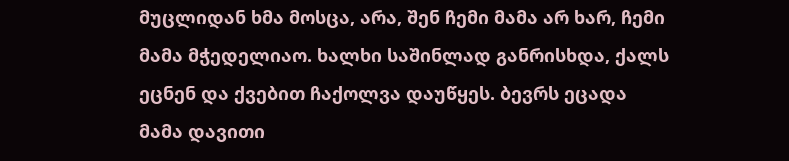მუცლიდან ხმა მოსცა, არა, შენ ჩემი მამა არ ხარ, ჩემი მამა მჭედელიაო. ხალხი საშინლად განრისხდა, ქალს ეცნენ და ქვებით ჩაქოლვა დაუწყეს. ბევრს ეცადა მამა დავითი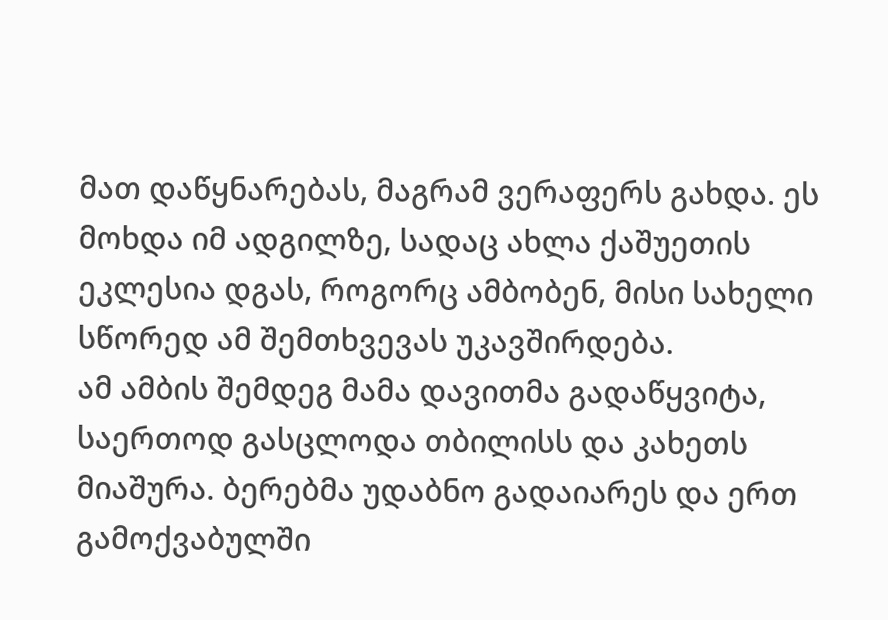მათ დაწყნარებას, მაგრამ ვერაფერს გახდა. ეს მოხდა იმ ადგილზე, სადაც ახლა ქაშუეთის ეკლესია დგას, როგორც ამბობენ, მისი სახელი სწორედ ამ შემთხვევას უკავშირდება.
ამ ამბის შემდეგ მამა დავითმა გადაწყვიტა, საერთოდ გასცლოდა თბილისს და კახეთს მიაშურა. ბერებმა უდაბნო გადაიარეს და ერთ გამოქვაბულში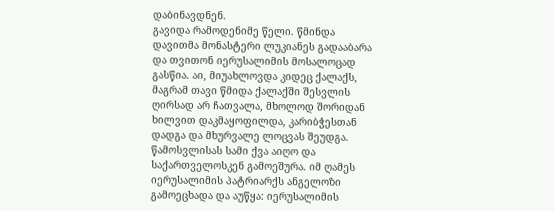დაბინავდნენ.
გავიდა რამოდენიმე წელი. წმინდა დავითმა მონასტერი ლუკიანეს გადააბარა და თვითონ იერუსალიმის მოსალოცად გასწია. აი, მიუახლოვდა კიდეც ქალაქს, მაგრამ თავი წმიდა ქალაქში შესვლის ღირსად არ ჩათვალა, მხოლოდ შორიდან ხილვით დაკმაყოფილდა, კარიბჭესთან დადგა და მხურვალე ლოცვას შეუდგა. წამოსვლისას სამი ქვა აიღო და საქართველოსკენ გამოეშურა. იმ ღამეს იერუსალიმის პატრიარქს ანგელოზი გამოეცხადა და აუწყა: იერუსალიმის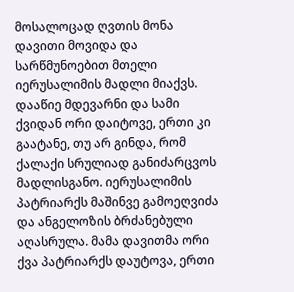მოსალოცად ღვთის მონა დავითი მოვიდა და სარწმუნოებით მთელი იერუსალიმის მადლი მიაქვს. დააწიე მდევარნი და სამი ქვიდან ორი დაიტოვე, ერთი კი გაატანე, თუ არ გინდა, რომ ქალაქი სრულიად განიძარცვოს მადლისგანო. იერუსალიმის პატრიარქს მაშინვე გამოეღვიძა და ანგელოზის ბრძანებული აღასრულა. მამა დავითმა ორი ქვა პატრიარქს დაუტოვა, ერთი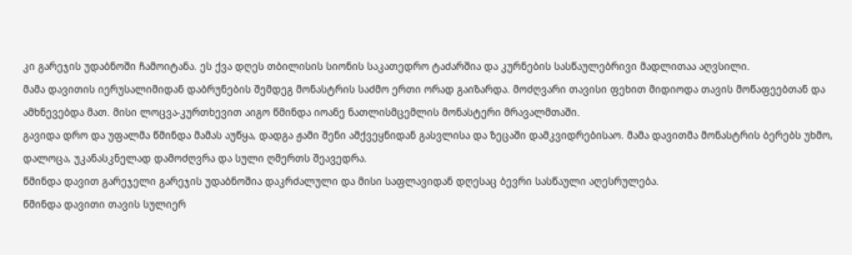კი გარეჯის უდაბნოში ჩამოიტანა. ეს ქვა დღეს თბილისის სიონის საკათედრო ტაძარშია და კურნების სასწაულებრივი მადლითაა აღვსილი.
მამა დავითის იერუსალიმიდან დაბრუნების შემდეგ მონასტრის საძმო ერთი ორად გაიზარდა. მოძღვარი თავისი ფეხით მიდიოდა თავის მოწაფეებთან და ამხნევებდა მათ. მისი ლოცვა-კურთხევით აიგო წმინდა იოანე ნათლისმცემლის მონასტერი მრავალმთაში.
გავიდა დრო და უფალმა წმინდა მამას აუწყა, დადგა ჟამი შენი ამქვეყნიდან გასვლისა და ზეცაში დამკვიდრებისაო. მამა დავითმა მონასტრის ბერებს უხმო, დალოცა, უკანასკნელად დამოძღვრა და სული ღმერთს შეავედრა.
წმინდა დავით გარეჯელი გარეჯის უდაბნოშია დაკრძალული და მისი საფლავიდან დღესაც ბევრი სასწაული აღესრულება.
წმინდა დავითი თავის სულიერ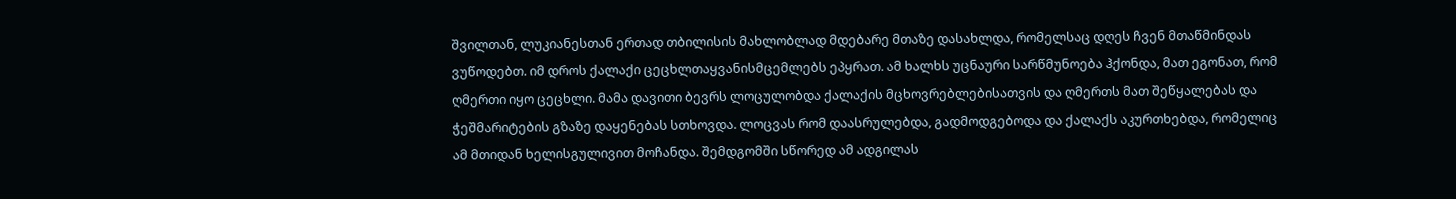შვილთან, ლუკიანესთან ერთად თბილისის მახლობლად მდებარე მთაზე დასახლდა, რომელსაც დღეს ჩვენ მთაწმინდას ვუწოდებთ. იმ დროს ქალაქი ცეცხლთაყვანისმცემლებს ეპყრათ. ამ ხალხს უცნაური სარწმუნოება ჰქონდა, მათ ეგონათ, რომ ღმერთი იყო ცეცხლი. მამა დავითი ბევრს ლოცულობდა ქალაქის მცხოვრებლებისათვის და ღმერთს მათ შეწყალებას და ჭეშმარიტების გზაზე დაყენებას სთხოვდა. ლოცვას რომ დაასრულებდა, გადმოდგებოდა და ქალაქს აკურთხებდა, რომელიც ამ მთიდან ხელისგულივით მოჩანდა. შემდგომში სწორედ ამ ადგილას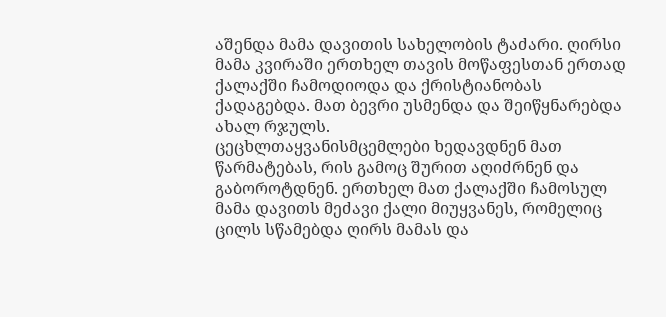აშენდა მამა დავითის სახელობის ტაძარი. ღირსი მამა კვირაში ერთხელ თავის მოწაფესთან ერთად ქალაქში ჩამოდიოდა და ქრისტიანობას ქადაგებდა. მათ ბევრი უსმენდა და შეიწყნარებდა ახალ რჯულს.
ცეცხლთაყვანისმცემლები ხედავდნენ მათ წარმატებას, რის გამოც შურით აღიძრნენ და გაბოროტდნენ. ერთხელ მათ ქალაქში ჩამოსულ მამა დავითს მეძავი ქალი მიუყვანეს, რომელიც ცილს სწამებდა ღირს მამას და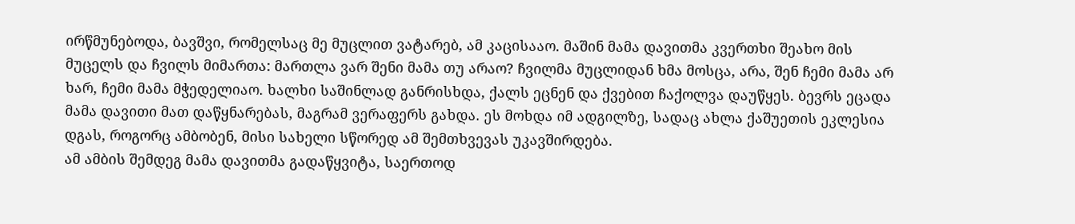ირწმუნებოდა, ბავშვი, რომელსაც მე მუცლით ვატარებ, ამ კაცისააო. მაშინ მამა დავითმა კვერთხი შეახო მის მუცელს და ჩვილს მიმართა: მართლა ვარ შენი მამა თუ არაო? ჩვილმა მუცლიდან ხმა მოსცა, არა, შენ ჩემი მამა არ ხარ, ჩემი მამა მჭედელიაო. ხალხი საშინლად განრისხდა, ქალს ეცნენ და ქვებით ჩაქოლვა დაუწყეს. ბევრს ეცადა მამა დავითი მათ დაწყნარებას, მაგრამ ვერაფერს გახდა. ეს მოხდა იმ ადგილზე, სადაც ახლა ქაშუეთის ეკლესია დგას, როგორც ამბობენ, მისი სახელი სწორედ ამ შემთხვევას უკავშირდება.
ამ ამბის შემდეგ მამა დავითმა გადაწყვიტა, საერთოდ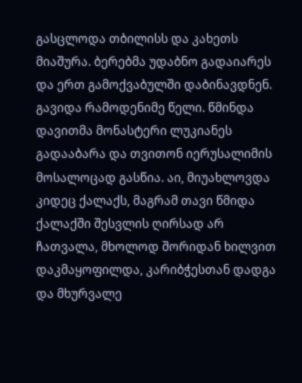გასცლოდა თბილისს და კახეთს მიაშურა. ბერებმა უდაბნო გადაიარეს და ერთ გამოქვაბულში დაბინავდნენ.
გავიდა რამოდენიმე წელი. წმინდა დავითმა მონასტერი ლუკიანეს გადააბარა და თვითონ იერუსალიმის მოსალოცად გასწია. აი, მიუახლოვდა კიდეც ქალაქს, მაგრამ თავი წმიდა ქალაქში შესვლის ღირსად არ ჩათვალა, მხოლოდ შორიდან ხილვით დაკმაყოფილდა, კარიბჭესთან დადგა და მხურვალე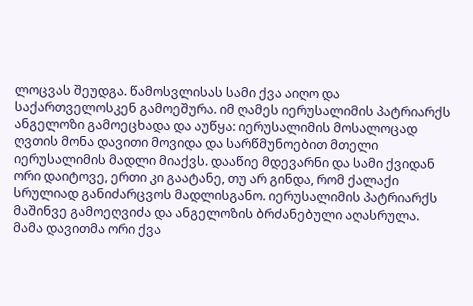ლოცვას შეუდგა. წამოსვლისას სამი ქვა აიღო და საქართველოსკენ გამოეშურა. იმ ღამეს იერუსალიმის პატრიარქს ანგელოზი გამოეცხადა და აუწყა: იერუსალიმის მოსალოცად ღვთის მონა დავითი მოვიდა და სარწმუნოებით მთელი იერუსალიმის მადლი მიაქვს. დააწიე მდევარნი და სამი ქვიდან ორი დაიტოვე, ერთი კი გაატანე, თუ არ გინდა, რომ ქალაქი სრულიად განიძარცვოს მადლისგანო. იერუსალიმის პატრიარქს მაშინვე გამოეღვიძა და ანგელოზის ბრძანებული აღასრულა. მამა დავითმა ორი ქვა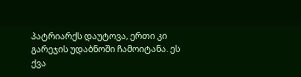პატრიარქს დაუტოვა, ერთი კი გარეჯის უდაბნოში ჩამოიტანა. ეს ქვა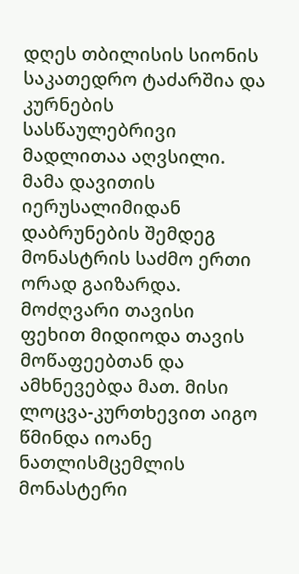დღეს თბილისის სიონის საკათედრო ტაძარშია და კურნების სასწაულებრივი მადლითაა აღვსილი.
მამა დავითის იერუსალიმიდან დაბრუნების შემდეგ მონასტრის საძმო ერთი ორად გაიზარდა. მოძღვარი თავისი ფეხით მიდიოდა თავის მოწაფეებთან და ამხნევებდა მათ. მისი ლოცვა-კურთხევით აიგო წმინდა იოანე ნათლისმცემლის მონასტერი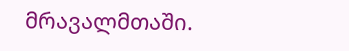მრავალმთაში.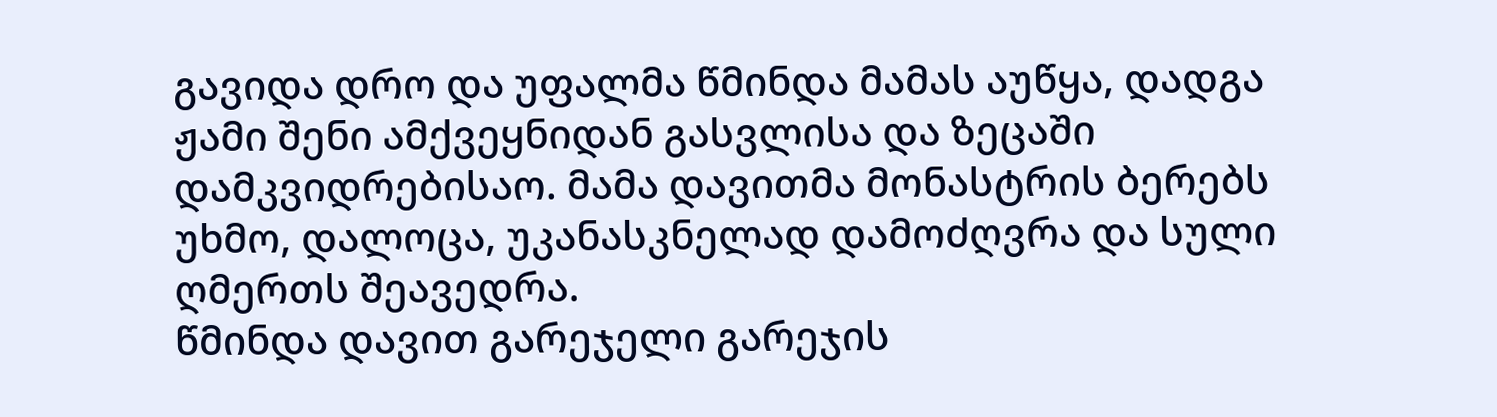გავიდა დრო და უფალმა წმინდა მამას აუწყა, დადგა ჟამი შენი ამქვეყნიდან გასვლისა და ზეცაში დამკვიდრებისაო. მამა დავითმა მონასტრის ბერებს უხმო, დალოცა, უკანასკნელად დამოძღვრა და სული ღმერთს შეავედრა.
წმინდა დავით გარეჯელი გარეჯის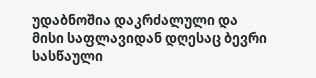უდაბნოშია დაკრძალული და მისი საფლავიდან დღესაც ბევრი სასწაული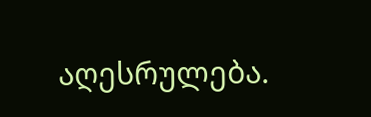აღესრულება.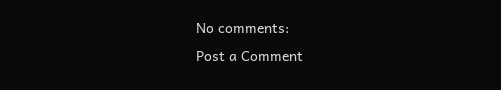No comments:
Post a Comment